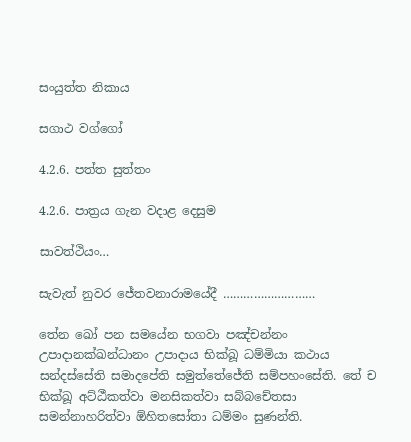සංයුත්ත නිකාය

සගාථ වග්ගෝ

4.2.6. පත්ත සුත්තං

4.2.6. පාත්‍රය ගැන වදාළ දෙසුම

සාවත්ථියං…

සැවැත් නුවර ජේතවනාරාමයේදී ………………………

තේන ඛෝ පන සමයේන භගවා පඤ්‌චන්‌නං උපාදානක්‌ඛන්‌ධානං උපාදාය භික්‌ඛූ ධම්‌මියා කථාය සන්‌දස්‌සේති සමාදපේති සමුත්‌තේජේති සම්‌පහංසේති. තේ ච භික්‌ඛූ අට්‌ඨීකත්‌වා මනසිකත්‌වා සබ්‌බචේතසා සමන්‌නාහරිත්‌වා ඕහිතසෝතා ධම්‌මං සුණන්‌ති.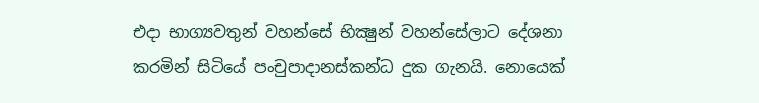එදා භාග්‍යවතුන් වහන්සේ භික්‍ෂුන් වහන්සේලාට දේශනා කරමින් සිටියේ පංචුපාදානස්කන්ධ දුක ගැනයි. නොයෙක්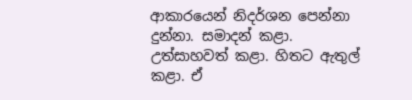ආකාරයෙන් නිදර්ශන පෙන්නා දුන්නා. සමාදන් කළා. උත්සාහවත් කළා. හිතට ඇතුල් කළා. ඒ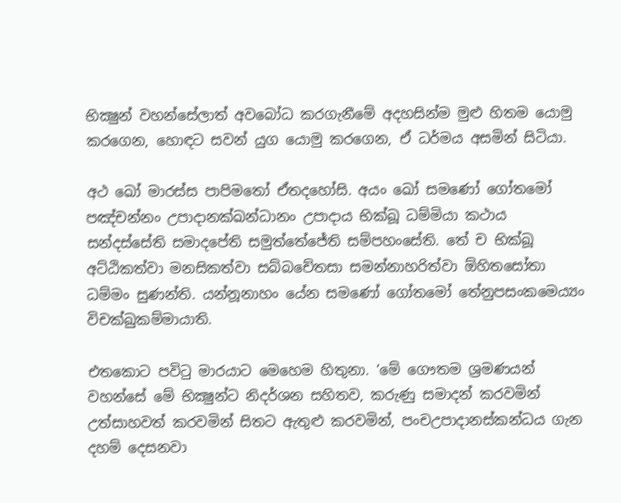භික්‍ෂුන් වහන්සේලාත් අවබෝධ කරගැනීමේ අදහසින්ම මුළු හිතම යොමු කරගෙන, හොඳට සවන් යුග යොමු කරගෙන, ඒ ධර්මය අසමින් සිටියා.

අථ ඛෝ මාරස්‌ස පාපිමතෝ ඒතදහෝසි. අයං ඛෝ සමණෝ ගෝතමෝ පඤ්‌චන්‌නං උපාදානක්‌ඛන්‌ධානං උපාදාය භික්‌ඛූ ධම්‌මියා කථාය සන්‌දස්‌සේති සමාදපේති සමුත්‌තේජේති සම්‌පහංසේති. තේ ච භික්‌ඛූ අට්‌ඨිකත්‌වා මනසිකත්‌වා සබ්‌බචේතසා සමන්‌නාහරිත්‌වා ඕහිතසෝතා ධම්‌මං සුණන්‌ති. යන්නූනාහං යේන සමණෝ ගෝතමෝ තේනුපසංකමෙය්‍යං විචක්‌ඛුකම්‌මායාති.

එතකොට පවිටු මාරයාට මෙහෙම හිතුනා. ‘මේ ගෞතම ශ්‍රමණයන් වහන්සේ මේ භික්‍ෂුන්ට නිදර්ශන සහිතව, කරුණු සමාදන් කරවමින් උත්සාහවත් කරවමින් සිතට ඇතුළු කරවමින්, පංචඋපාදානස්කන්ධය ගැන දහම් දෙසනවා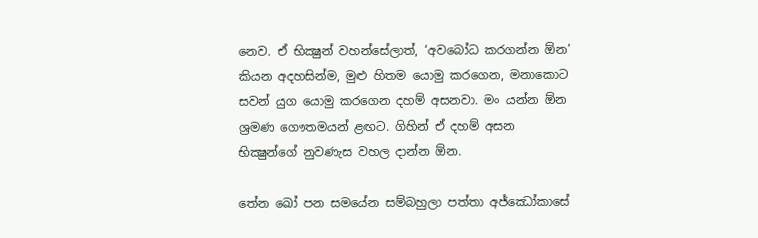නෙව. ඒ භික්‍ෂුන් වහන්සේලාත්, ‘අවබෝධ කරගන්න ඕන’ කියන අදහසින්ම, මුළු හිතම යොමු කරගෙන, මනාකොට සවන් යුග යොමු කරගෙන දහම් අසනවා. මං යන්න ඕන ශ්‍රමණ ගෞතමයන් ළඟට. ගිහින් ඒ දහම් අසන භික්‍ෂුන්ගේ නුවණැස වහල දාන්න ඕන.

තේන ඛෝ පන සමයේන සම්‌බහුලා පත්‌තා අජ්ඣෝකාසේ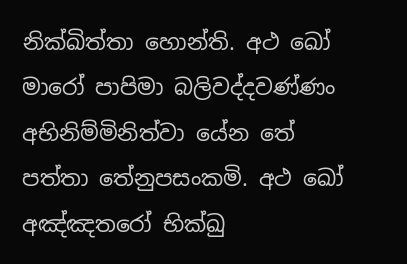නික්‌ඛිත්‌තා හොන්‌ති. අථ ඛෝ මාරෝ පාපිමා බලිවද්‌දවණ්‌ණං අභිනිම්‌මිනිත්‌වා යේන තේ පත්‌තා තේනුපසංකමි. අථ ඛෝ අඤ්‌ඤතරෝ භික්‌ඛු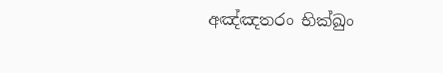අඤ්‌ඤතරං භික්‌ඛුං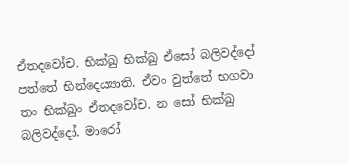ඒතදවෝච. භික්‌ඛු භික්‌ඛු ඒසෝ බලිවද්‌දෝ පත්‌තේ භින්‌දෙය්‍යාති. ඒවං වුත්තේ භගවා තං භික්‌ඛුං ඒතදවෝච. න සෝ භික්‌ඛු බලිවද්‌දෝ. මාරෝ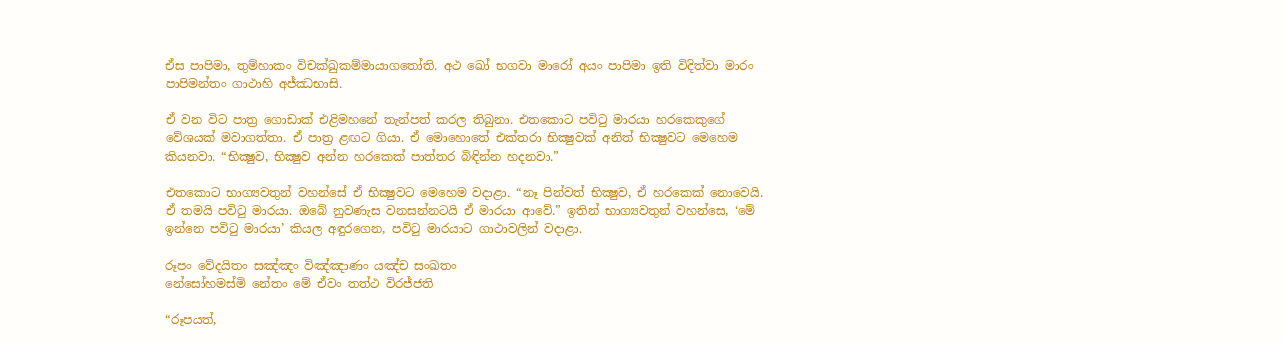ඒස පාපිමා, තුම්‌හාකං විචක්‌ඛුකම්‌මායාගතෝති. අථ ඛෝ භගවා මාරෝ අයං පාපිමා ඉති විදිත්‌වා මාරං පාපිමන්‌තං ගාථාහි අජ්‌ඣභාසි.

ඒ වන විට පාත්‍ර ගොඩාක් එළිමහනේ තැන්පත් කරල තිබුනා. එතකොට පවිටු මාරයා හරකෙකුගේ වේශයක් මවාගත්තා. ඒ පාත්‍ර ළඟට ගියා. ඒ මොහොතේ එක්තරා භික්‍ෂුවක් අනිත් භික්‍ෂුවට මෙහෙම කියනවා. “භික්‍ෂුව, භික්‍ෂුව අන්න හරකෙක් පාත්තර බිඳින්න හදනවා.”

එතකොට භාග්‍යවතුන් වහන්සේ ඒ භික්‍ෂුවට මෙහෙම වදාළා. “නෑ පින්වත් භික්‍ෂුව, ඒ හරකෙක් නොවෙයි. ඒ තමයි පවිටු මාරයා. ඔබේ නුවණැස වනසන්නටයි ඒ මාරයා ආවේ.” ඉතින් භාග්‍යවතුන් වහන්සෙ, ‘මේ ඉන්නෙ පවිටු මාරයා’ කියල අඳුරගෙන, පවිටු මාරයාට ගාථාවලින් වදාළා.

රූපං වේදයිතං සඤ්‌ඤං විඤ්‌ඤාණං යඤ්‌ච සංඛතං
නේසෝහමස්‌මි නේතං මේ ඒවං තත්‌ථ විරජ්‌ජති

“රූපයත්,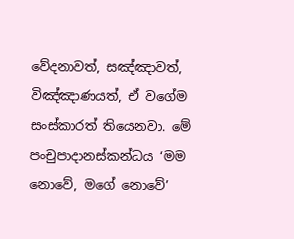වේදනාවත්, සඤ්ඤාවත්, විඤ්ඤාණයත්, ඒ වගේම සංස්කාරත් තියෙනවා. මේ පංචුපාදානස්කන්ධය ‘මම නොවේ, මගේ නොවේ’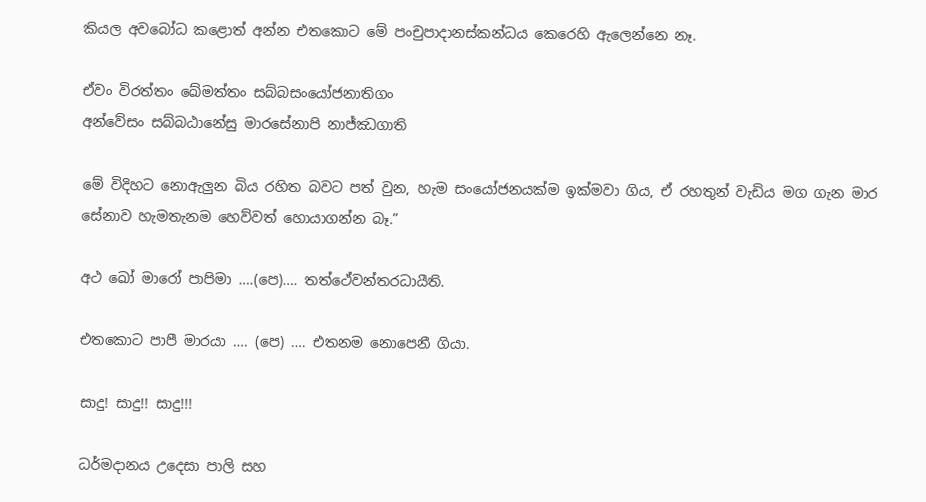කියල අවබෝධ කළොත් අන්න එතකොට මේ පංචුපාදානස්කන්ධය කෙරෙහි ඇලෙන්නෙ නෑ.

ඒවං විරත්‌තං ඛේමත්‌තං සබ්‌බසංයෝජනාතිගං
අන්‌වේසං සබ්‌බඨානේසු මාරසේනාපි නාජ්‌ඣගාති

මේ විදිහට නොඇලුන බිය රහිත බවට පත් වුන, හැම සංයෝජනයක්ම ඉක්මවා ගිය, ඒ රහතුන් වැඩිය මග ගැන මාර සේනාව හැමතැනම හෙව්වත් හොයාගන්න බෑ.”

අථ ඛෝ මාරෝ පාපිමා ….(පෙ)…. තත්ථේවන්‌තරධායීති.

එතකොට පාපී මාරයා …. (පෙ) …. එතනම නොපෙනී ගියා.

සාදු! සාදු!! සාදු!!!

ධර්මදානය උදෙසා පාලි සහ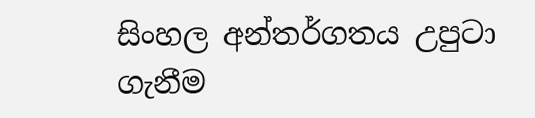සිංහල අන්තර්ගතය උපුටා ගැනීම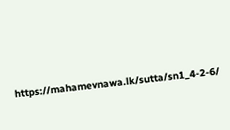https://mahamevnawa.lk/sutta/sn1_4-2-6/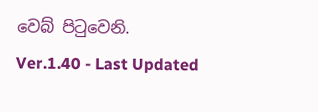වෙබ් පිටුවෙනි.
Ver.1.40 - Last Updated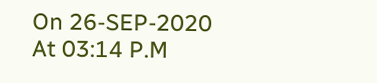On 26-SEP-2020 At 03:14 P.M